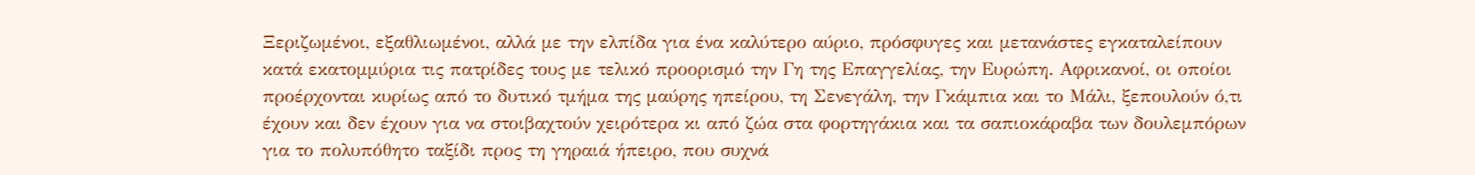Ξεριζωμένοι, εξαθλιωμένοι, αλλά με την ελπίδα για ένα καλύτερο αύριο, πρόσφυγες και μετανάστες εγκαταλείπουν κατά εκατομμύρια τις πατρίδες τους με τελικό προορισμό την Γη της Επαγγελίας, την Ευρώπη. Αφρικανοί, οι οποίοι προέρχονται κυρίως από το δυτικό τμήμα της μαύρης ηπείρου, τη Σενεγάλη, την Γκάμπια και το Μάλι, ξεπουλούν ό,τι έχουν και δεν έχουν για να στοιβαχτούν χειρότερα κι από ζώα στα φορτηγάκια και τα σαπιοκάραβα των δουλεμπόρων για το πολυπόθητο ταξίδι προς τη γηραιά ήπειρο, που συχνά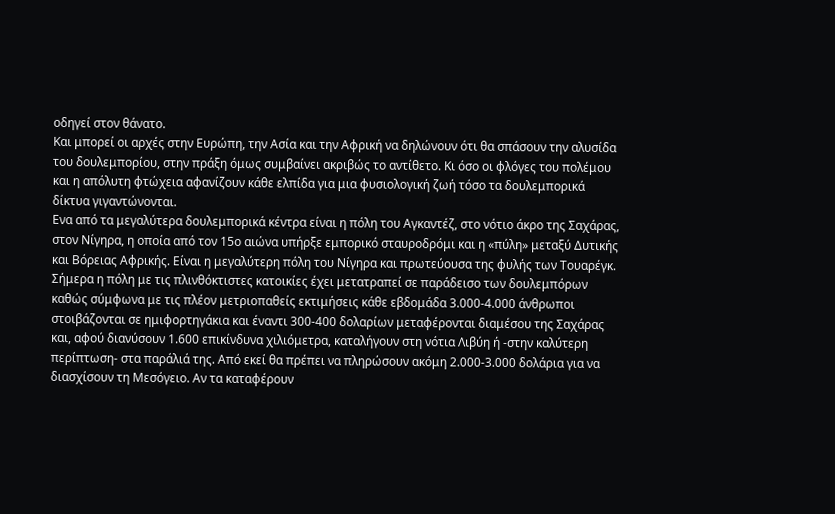οδηγεί στον θάνατο.
Και μπορεί οι αρχές στην Ευρώπη, την Ασία και την Αφρική να δηλώνουν ότι θα σπάσουν την αλυσίδα του δουλεμπορίου, στην πράξη όμως συμβαίνει ακριβώς το αντίθετο. Κι όσο οι φλόγες του πολέμου και η απόλυτη φτώχεια αφανίζουν κάθε ελπίδα για μια φυσιολογική ζωή τόσο τα δουλεμπορικά δίκτυα γιγαντώνονται.
Ενα από τα μεγαλύτερα δουλεμπορικά κέντρα είναι η πόλη του Αγκαντέζ, στο νότιο άκρο της Σαχάρας, στον Νίγηρα, η οποία από τον 15ο αιώνα υπήρξε εμπορικό σταυροδρόμι και η «πύλη» μεταξύ Δυτικής και Βόρειας Αφρικής. Είναι η μεγαλύτερη πόλη του Νίγηρα και πρωτεύουσα της φυλής των Τουαρέγκ.
Σήμερα η πόλη με τις πλινθόκτιστες κατοικίες έχει μετατραπεί σε παράδεισο των δουλεμπόρων καθώς σύμφωνα με τις πλέον μετριοπαθείς εκτιμήσεις κάθε εβδομάδα 3.000-4.000 άνθρωποι στοιβάζονται σε ημιφορτηγάκια και έναντι 300-400 δολαρίων μεταφέρονται διαμέσου της Σαχάρας και, αφού διανύσουν 1.600 επικίνδυνα χιλιόμετρα, καταλήγουν στη νότια Λιβύη ή -στην καλύτερη περίπτωση- στα παράλιά της. Από εκεί θα πρέπει να πληρώσουν ακόμη 2.000-3.000 δολάρια για να διασχίσουν τη Μεσόγειο. Αν τα καταφέρουν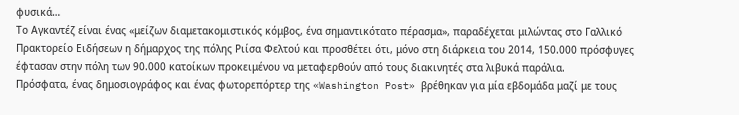φυσικά…
Το Αγκαντέζ είναι ένας «μείζων διαμετακομιστικός κόμβος, ένα σημαντικότατο πέρασμα», παραδέχεται μιλώντας στο Γαλλικό Πρακτορείο Ειδήσεων η δήμαρχος της πόλης Ριίσα Φελτού και προσθέτει ότι, μόνο στη διάρκεια του 2014, 150.000 πρόσφυγες έφτασαν στην πόλη των 90.000 κατοίκων προκειμένου να μεταφερθούν από τους διακινητές στα λιβυκά παράλια.
Πρόσφατα, ένας δημοσιογράφος και ένας φωτορεπόρτερ της «Washington Post» βρέθηκαν για μία εβδομάδα μαζί με τους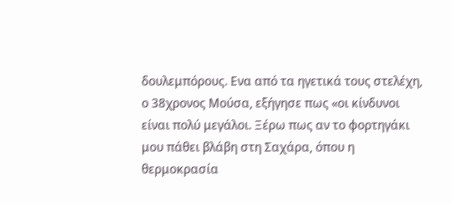δουλεμπόρους. Ενα από τα ηγετικά τους στελέχη, ο 38χρονος Μούσα, εξήγησε πως «οι κίνδυνοι είναι πολύ μεγάλοι. Ξέρω πως αν το φορτηγάκι μου πάθει βλάβη στη Σαχάρα, όπου η θερμοκρασία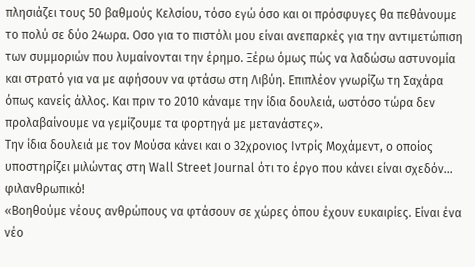πλησιάζει τους 50 βαθμούς Κελσίου, τόσο εγώ όσο και οι πρόσφυγες θα πεθάνουμε το πολύ σε δύο 24ωρα. Οσο για το πιστόλι μου είναι ανεπαρκές για την αντιμετώπιση των συμμοριών που λυμαίνονται την έρημο. Ξέρω όμως πώς να λαδώσω αστυνομία και στρατό για να με αφήσουν να φτάσω στη Λιβύη. Επιπλέον γνωρίζω τη Σαχάρα όπως κανείς άλλος. Και πριν το 2010 κάναμε την ίδια δουλειά, ωστόσο τώρα δεν προλαβαίνουμε να γεμίζουμε τα φορτηγά με μετανάστες».
Την ίδια δουλειά με τον Μούσα κάνει και ο 32χρονιος Ιντρίς Μοχάμεντ, ο οποίος υποστηρίζει μιλώντας στη Wall Street Journal ότι το έργο που κάνει είναι σχεδόν… φιλανθρωπικό!
«Βοηθούμε νέους ανθρώπους να φτάσουν σε χώρες όπου έχουν ευκαιρίες. Είναι ένα νέο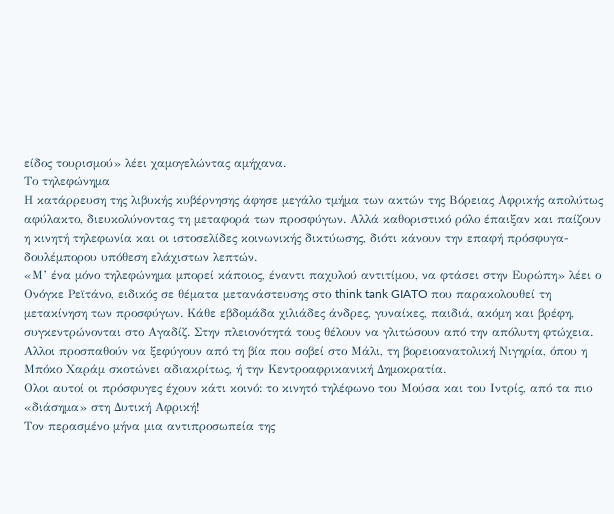είδος τουρισμού» λέει χαμογελώντας αμήχανα.
Το τηλεφώνημα
Η κατάρρευση της λιβυκής κυβέρνησης άφησε μεγάλο τμήμα των ακτών της Βόρειας Αφρικής απολύτως αφύλακτο, διευκολύνοντας τη μεταφορά των προσφύγων. Αλλά καθοριστικό ρόλο έπαιξαν και παίζουν η κινητή τηλεφωνία και οι ιστοσελίδες κοινωνικής δικτύωσης, διότι κάνουν την επαφή πρόσφυγα-δουλέμπορου υπόθεση ελάχιστων λεπτών.
«Μ’ ένα μόνο τηλεφώνημα μπορεί κάποιος, έναντι παχυλού αντιτίμου, να φτάσει στην Ευρώπη» λέει ο Ονόγκε Ρεϊτάνο, ειδικός σε θέματα μετανάστευσης στο think tank GIATO που παρακολουθεί τη μετακίνηση των προσφύγων. Κάθε εβδομάδα χιλιάδες άνδρες, γυναίκες, παιδιά, ακόμη και βρέφη, συγκεντρώνονται στο Αγαδίζ. Στην πλειονότητά τους θέλουν να γλιτώσουν από την απόλυτη φτώχεια. Αλλοι προσπαθούν να ξεφύγουν από τη βία που σοβεί στο Μάλι, τη βορειοανατολική Νιγηρία, όπου η Μπόκο Χαράμ σκοτώνει αδιακρίτως, ή την Κεντροαφρικανική Δημοκρατία.
Ολοι αυτοί οι πρόσφυγες έχουν κάτι κοινό: το κινητό τηλέφωνο του Μούσα και του Ιντρίς, από τα πιο «διάσημα» στη Δυτική Αφρική!
Τον περασμένο μήνα μια αντιπροσωπεία της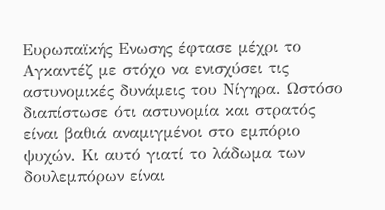Ευρωπαϊκής Ενωσης έφτασε μέχρι το Αγκαντέζ με στόχο να ενισχύσει τις αστυνομικές δυνάμεις του Νίγηρα. Ωστόσο διαπίστωσε ότι αστυνομία και στρατός είναι βαθιά αναμιγμένοι στο εμπόριο ψυχών. Κι αυτό γιατί το λάδωμα των δουλεμπόρων είναι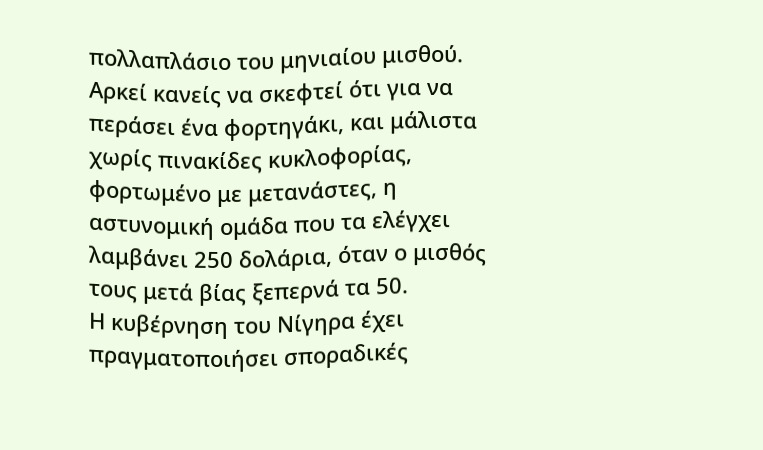πολλαπλάσιο του μηνιαίου μισθού. Αρκεί κανείς να σκεφτεί ότι για να περάσει ένα φορτηγάκι, και μάλιστα χωρίς πινακίδες κυκλοφορίας, φορτωμένο με μετανάστες, η αστυνομική ομάδα που τα ελέγχει λαμβάνει 250 δολάρια, όταν ο μισθός τους μετά βίας ξεπερνά τα 50.
Η κυβέρνηση του Νίγηρα έχει πραγματοποιήσει σποραδικές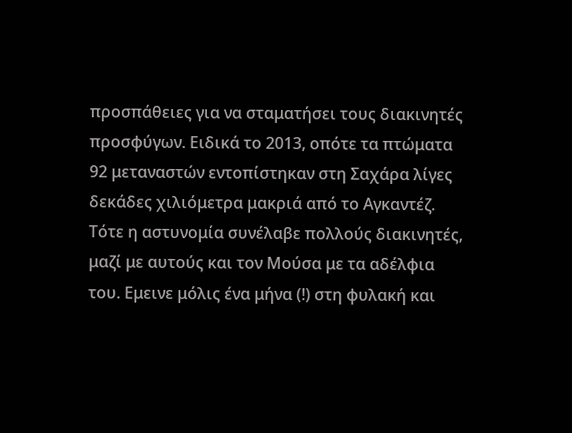προσπάθειες για να σταματήσει τους διακινητές προσφύγων. Ειδικά το 2013, οπότε τα πτώματα 92 μεταναστών εντοπίστηκαν στη Σαχάρα λίγες δεκάδες χιλιόμετρα μακριά από το Αγκαντέζ. Τότε η αστυνομία συνέλαβε πολλούς διακινητές, μαζί με αυτούς και τον Μούσα με τα αδέλφια του. Εμεινε μόλις ένα μήνα (!) στη φυλακή και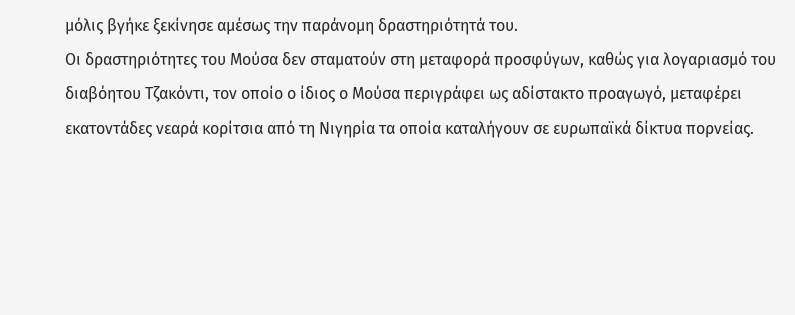μόλις βγήκε ξεκίνησε αμέσως την παράνομη δραστηριότητά του.
Οι δραστηριότητες του Μούσα δεν σταματούν στη μεταφορά προσφύγων, καθώς για λογαριασμό του διαβόητου Τζακόντι, τον οποίο ο ίδιος ο Μούσα περιγράφει ως αδίστακτο προαγωγό, μεταφέρει εκατοντάδες νεαρά κορίτσια από τη Νιγηρία τα οποία καταλήγουν σε ευρωπαϊκά δίκτυα πορνείας.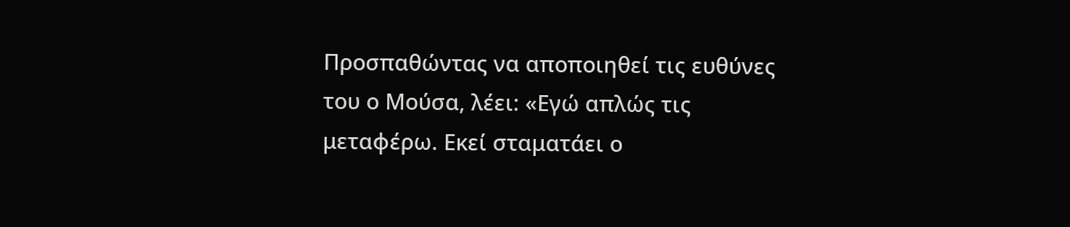Προσπαθώντας να αποποιηθεί τις ευθύνες του ο Μούσα, λέει: «Εγώ απλώς τις μεταφέρω. Εκεί σταματάει ο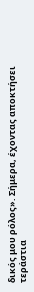δικός μου ρόλος». Σήμερα, έχοντας αποκτήσει τεράστια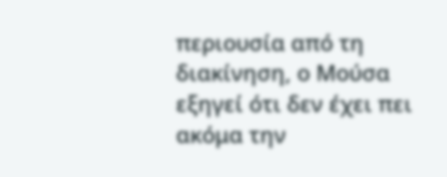περιουσία από τη διακίνηση, ο Μούσα εξηγεί ότι δεν έχει πει ακόμα την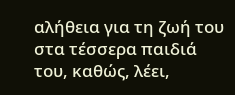αλήθεια για τη ζωή του στα τέσσερα παιδιά του, καθώς, λέει,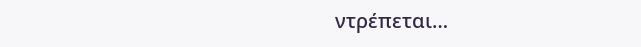ντρέπεται…